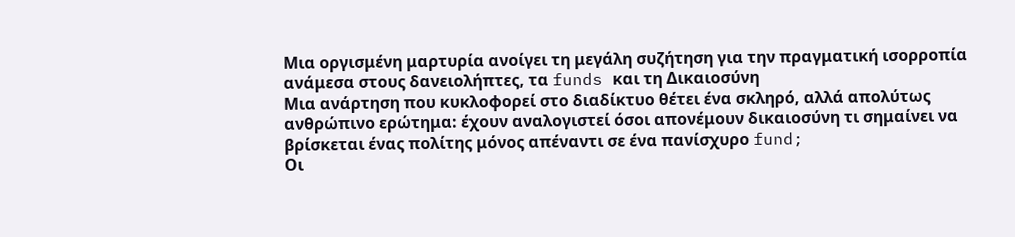Μια οργισμένη μαρτυρία ανοίγει τη μεγάλη συζήτηση για την πραγματική ισορροπία ανάμεσα στους δανειολήπτες, τα funds και τη Δικαιοσύνη
Μια ανάρτηση που κυκλοφορεί στο διαδίκτυο θέτει ένα σκληρό, αλλά απολύτως ανθρώπινο ερώτημα: έχουν αναλογιστεί όσοι απονέμουν δικαιοσύνη τι σημαίνει να βρίσκεται ένας πολίτης μόνος απέναντι σε ένα πανίσχυρο fund;
Οι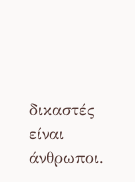δικαστές είναι άνθρωποι.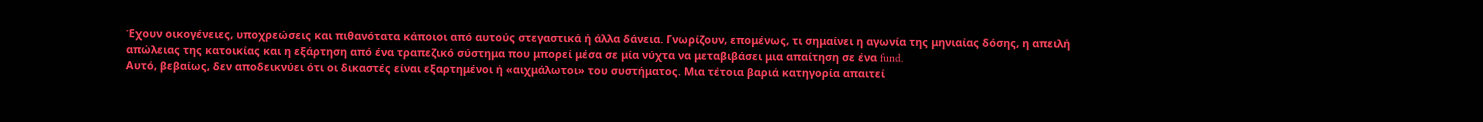Έχουν οικογένειες, υποχρεώσεις και πιθανότατα κάποιοι από αυτούς στεγαστικά ή άλλα δάνεια. Γνωρίζουν, επομένως, τι σημαίνει η αγωνία της μηνιαίας δόσης, η απειλή απώλειας της κατοικίας και η εξάρτηση από ένα τραπεζικό σύστημα που μπορεί μέσα σε μία νύχτα να μεταβιβάσει μια απαίτηση σε ένα fund.
Αυτό, βεβαίως, δεν αποδεικνύει ότι οι δικαστές είναι εξαρτημένοι ή «αιχμάλωτοι» του συστήματος. Μια τέτοια βαριά κατηγορία απαιτεί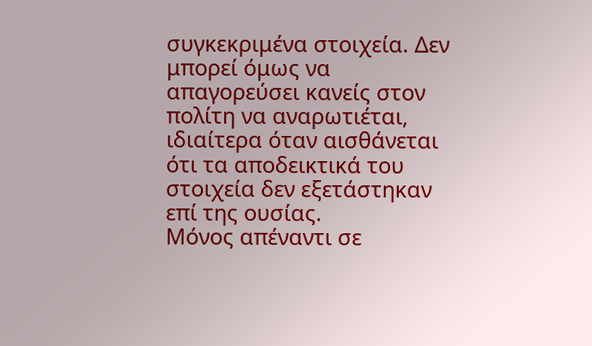συγκεκριμένα στοιχεία. Δεν μπορεί όμως να απαγορεύσει κανείς στον πολίτη να αναρωτιέται, ιδιαίτερα όταν αισθάνεται ότι τα αποδεικτικά του στοιχεία δεν εξετάστηκαν επί της ουσίας.
Μόνος απέναντι σε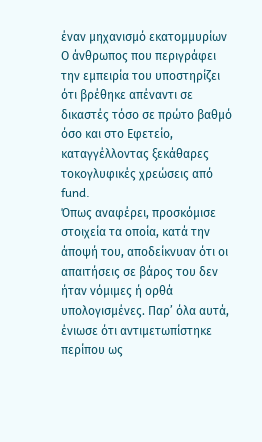έναν μηχανισμό εκατομμυρίων
Ο άνθρωπος που περιγράφει την εμπειρία του υποστηρίζει ότι βρέθηκε απέναντι σε δικαστές τόσο σε πρώτο βαθμό όσο και στο Εφετείο, καταγγέλλοντας ξεκάθαρες τοκογλυφικές χρεώσεις από fund.
Όπως αναφέρει, προσκόμισε στοιχεία τα οποία, κατά την άποψή του, αποδείκνυαν ότι οι απαιτήσεις σε βάρος του δεν ήταν νόμιμες ή ορθά υπολογισμένες. Παρ’ όλα αυτά, ένιωσε ότι αντιμετωπίστηκε περίπου ως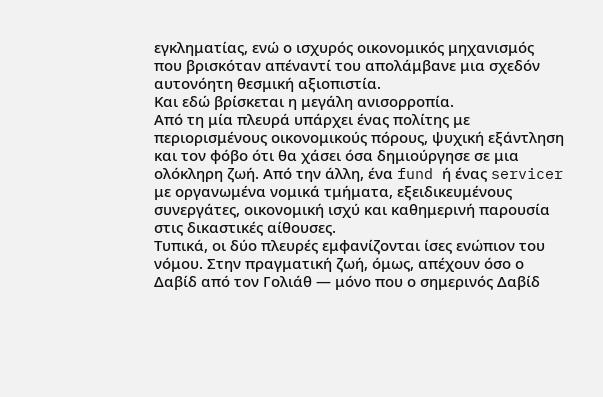εγκληματίας, ενώ ο ισχυρός οικονομικός μηχανισμός που βρισκόταν απέναντί του απολάμβανε μια σχεδόν αυτονόητη θεσμική αξιοπιστία.
Και εδώ βρίσκεται η μεγάλη ανισορροπία.
Από τη μία πλευρά υπάρχει ένας πολίτης με περιορισμένους οικονομικούς πόρους, ψυχική εξάντληση και τον φόβο ότι θα χάσει όσα δημιούργησε σε μια ολόκληρη ζωή. Από την άλλη, ένα fund ή ένας servicer με οργανωμένα νομικά τμήματα, εξειδικευμένους συνεργάτες, οικονομική ισχύ και καθημερινή παρουσία στις δικαστικές αίθουσες.
Τυπικά, οι δύο πλευρές εμφανίζονται ίσες ενώπιον του νόμου. Στην πραγματική ζωή, όμως, απέχουν όσο ο Δαβίδ από τον Γολιάθ — μόνο που ο σημερινός Δαβίδ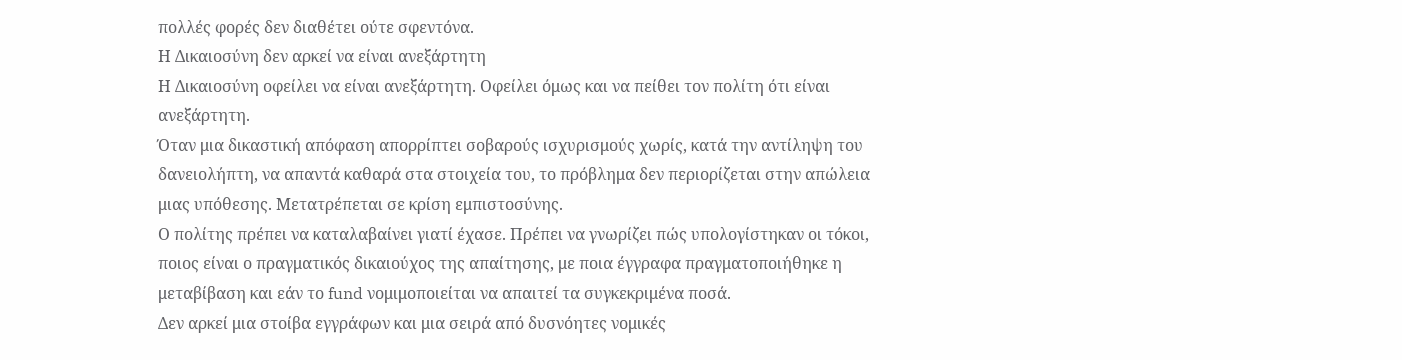πολλές φορές δεν διαθέτει ούτε σφεντόνα.
Η Δικαιοσύνη δεν αρκεί να είναι ανεξάρτητη
Η Δικαιοσύνη οφείλει να είναι ανεξάρτητη. Οφείλει όμως και να πείθει τον πολίτη ότι είναι ανεξάρτητη.
Όταν μια δικαστική απόφαση απορρίπτει σοβαρούς ισχυρισμούς χωρίς, κατά την αντίληψη του δανειολήπτη, να απαντά καθαρά στα στοιχεία του, το πρόβλημα δεν περιορίζεται στην απώλεια μιας υπόθεσης. Μετατρέπεται σε κρίση εμπιστοσύνης.
Ο πολίτης πρέπει να καταλαβαίνει γιατί έχασε. Πρέπει να γνωρίζει πώς υπολογίστηκαν οι τόκοι, ποιος είναι ο πραγματικός δικαιούχος της απαίτησης, με ποια έγγραφα πραγματοποιήθηκε η μεταβίβαση και εάν το fund νομιμοποιείται να απαιτεί τα συγκεκριμένα ποσά.
Δεν αρκεί μια στοίβα εγγράφων και μια σειρά από δυσνόητες νομικές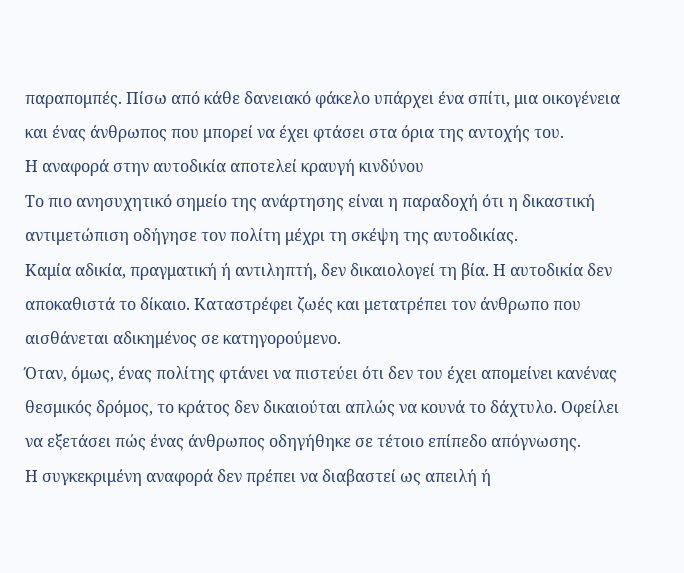παραπομπές. Πίσω από κάθε δανειακό φάκελο υπάρχει ένα σπίτι, μια οικογένεια και ένας άνθρωπος που μπορεί να έχει φτάσει στα όρια της αντοχής του.
Η αναφορά στην αυτοδικία αποτελεί κραυγή κινδύνου
Το πιο ανησυχητικό σημείο της ανάρτησης είναι η παραδοχή ότι η δικαστική αντιμετώπιση οδήγησε τον πολίτη μέχρι τη σκέψη της αυτοδικίας.
Καμία αδικία, πραγματική ή αντιληπτή, δεν δικαιολογεί τη βία. Η αυτοδικία δεν αποκαθιστά το δίκαιο. Καταστρέφει ζωές και μετατρέπει τον άνθρωπο που αισθάνεται αδικημένος σε κατηγορούμενο.
Όταν, όμως, ένας πολίτης φτάνει να πιστεύει ότι δεν του έχει απομείνει κανένας θεσμικός δρόμος, το κράτος δεν δικαιούται απλώς να κουνά το δάχτυλο. Οφείλει να εξετάσει πώς ένας άνθρωπος οδηγήθηκε σε τέτοιο επίπεδο απόγνωσης.
Η συγκεκριμένη αναφορά δεν πρέπει να διαβαστεί ως απειλή ή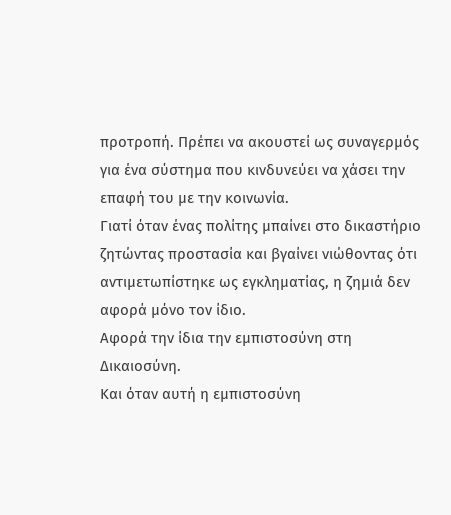προτροπή. Πρέπει να ακουστεί ως συναγερμός για ένα σύστημα που κινδυνεύει να χάσει την επαφή του με την κοινωνία.
Γιατί όταν ένας πολίτης μπαίνει στο δικαστήριο ζητώντας προστασία και βγαίνει νιώθοντας ότι αντιμετωπίστηκε ως εγκληματίας, η ζημιά δεν αφορά μόνο τον ίδιο.
Αφορά την ίδια την εμπιστοσύνη στη Δικαιοσύνη.
Και όταν αυτή η εμπιστοσύνη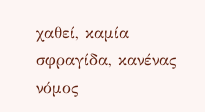χαθεί, καμία σφραγίδα, κανένας νόμος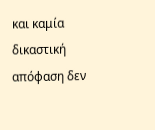και καμία δικαστική απόφαση δεν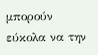μπορούν εύκολα να την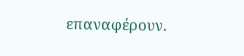επαναφέρουν.